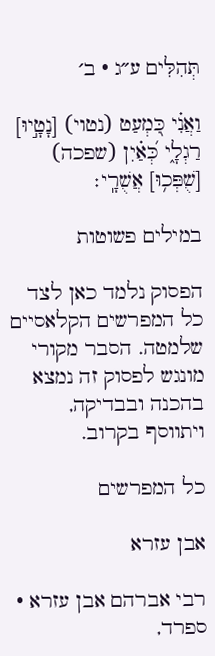תְּהִלִּים ע״ג · ב׳

וַאֲנִ֗י כִּ֭מְעַט (נטוי) [נָטָ֣יוּ] רַגְלָ֑י כְּ֝אַ֗יִן (שפכה) [שֻׁפְּכ֥וּ] אֲשֻׁרָֽי׃

במילים פשוטות

הפסוק נלמד כאן לצד כל המפרשים הקלאסיים שלמטה. הסבר מקורי מונגש לפסוק זה נמצא בהכנה ובבדיקה, ויתווסף בקרוב.

כל המפרשים

אבן עזרא

רבי אברהם אבן עזרא · ספרד,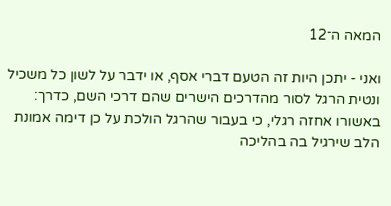המאה ה־12

ואני - יתכן היות זה הטעם דברי אסף, או ידבר על לשון כל משכיל ונטית הרגל לסור מהדרכים הישרים שהם דרכי השם, כדרך: באשורו אחזה רגלי, כי בעבור שהרגל הולכת על כן דימה אמונת הלב שירגיל בה בהליכה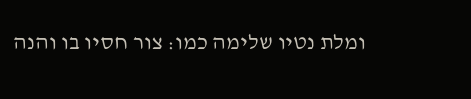ומלת נטיו שלימה כמו: צור חסיו בו והנה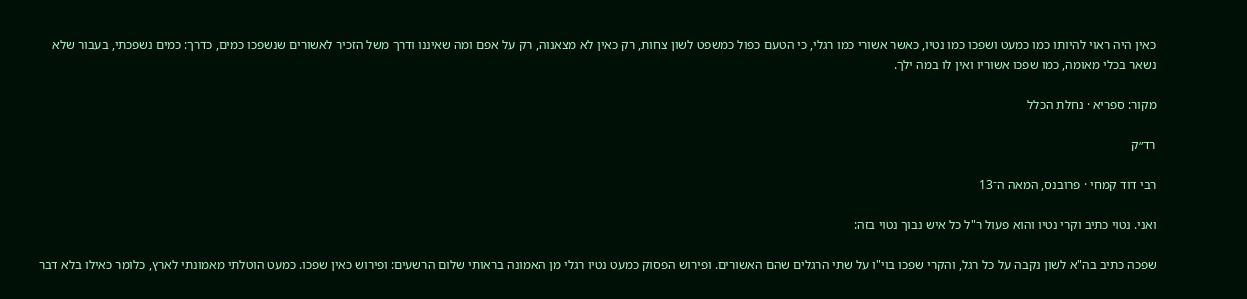כאין היה ראוי להיותו כמו כמעט ושפכו כמו נטיו, כאשר אשורי כמו רגלי, כי הטעם כפול כמשפט לשון צחות, רק כאין לא מצאנוה, רק על אפם ומה שאיננו ודרך משל הזכיר לאשורים שנשפכו כמים, כדרך: כמים נשפכתי, בעבור שלא נשאר בכלי מאומה, כמו שפכו אשוריו ואין לו במה ילך.

מקור: ספריא · נחלת הכלל

רד״ק

רבי דוד קמחי · פרובנס, המאה ה־13

ואני. נטוי כתיב וקרי נטיו והוא פעול ר"ל כל איש נבוך נטוי בזה:

שפכה כתיב בה"א לשון נקבה על כל רגל, והקרי שפכו בוי"ו על שתי הרגלים שהם האשורים. ופירוש הפסוק כמעט נטיו רגלי מן האמונה בראותי שלום הרשעים: ופירוש כאין שפכו. כמעט הוטלתי מאמונתי לארץ, כלומר כאילו בלא דבר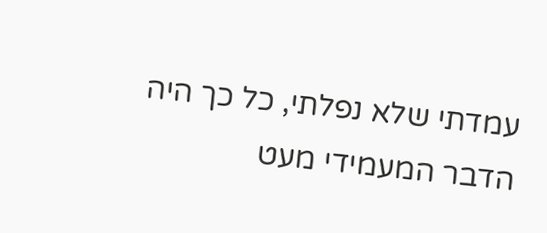עמדתי שלא נפלתי, כל כך היה הדבר המעמידי מעט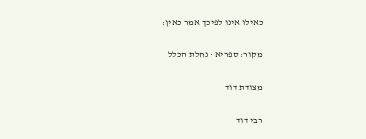כאילו אינו לפיכך אמר כאין:

מקור: ספריא · נחלת הכלל

מצודת דוד

רבי דוד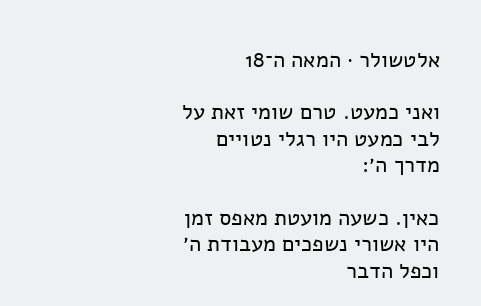אלטשולר · המאה ה־18

ואני כמעט. טרם שומי זאת על לבי כמעט היו רגלי נטויים מדרך ה׳:

כאין. כשעה מועטת מאפס זמן היו אשורי נשפכים מעבודת ה׳ וכפל הדבר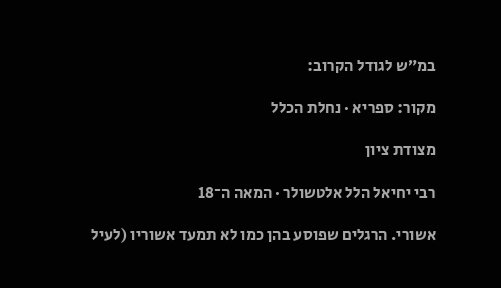במ״ש לגודל הקרוב:

מקור: ספריא · נחלת הכלל

מצודת ציון

רבי יחיאל הלל אלטשולר · המאה ה־18

אשורי. הרגלים שפוסע בהן כמו לא תמעד אשוריו (לעיל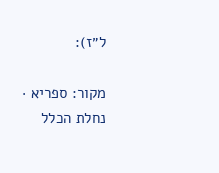ל״ז):

מקור: ספריא · נחלת הכלל